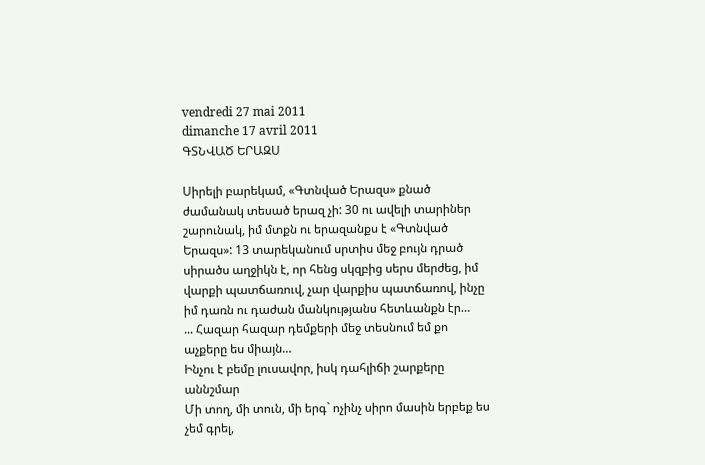vendredi 27 mai 2011
dimanche 17 avril 2011
ԳՏՆՎԱԾ ԵՐԱԶՍ

Սիրելի բարեկամ, «Գտնված Երազս» քնած ժամանակ տեսած երազ չի: 30 ու ավելի տարիներ շարունակ, իմ մտքն ու երազանքս է «Գտնված Երազս»: 13 տարեկանում սրտիս մեջ բույն դրած սիրածս աղջիկն է, որ հենց սկզբից սերս մերժեց, իմ վարքի պատճառուվ, չար վարքիս պատճառով, ինչը իմ դառն ու դաժան մանկությանս հետևանքն էր…
... Հազար հազար դեմքերի մեջ տեսնում եմ քո աչքերը ես միայն…
Ինչու է բեմը լուսավոր, իսկ դահլիճի շարքերը աննշմար
Մի տող, մի տուն, մի երգ` ոչինչ սիրո մասին երբեք ես չեմ գրել,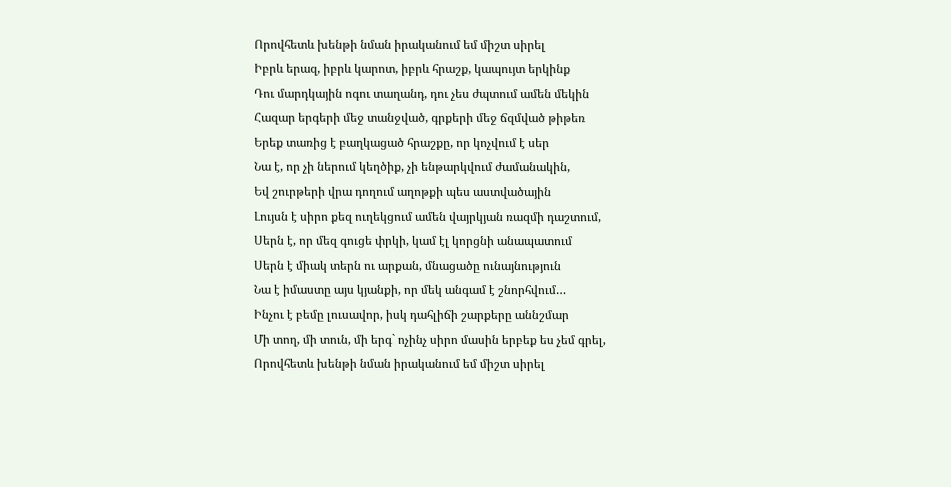Որովհետև խենթի նման իրականում եմ միշտ սիրել
Իբրև երազ, իբրև կարոտ, իբրև հրաշք, կապույտ երկինք
Դու մարդկային ոգու տաղանդ, դու չես ժպտում ամեն մեկին
Հազար երգերի մեջ տանջված, գրքերի մեջ ճզմված թիթեռ
Երեք տառից է բաղկացած հրաշքը, որ կոչվում է սեր
Նա է, որ չի ներում կեղծիք, չի ենթարկվում ժամանակին,
Եվ շուրթերի վրա դողում աղոթքի պես աստվածային
Լույսն է սիրո քեզ ուղեկցում ամեն վայրկյան ռազմի դաշտում,
Սերն է, որ մեզ գուցե փրկի, կամ էլ կորցնի անապատում
Սերն է միակ տերն ու արքան, մնացածը ունայնություն
Նա է իմաստը այս կյանքի, որ մեկ անգամ է շնորհվում…
Ինչու է բեմը լուսավոր, իսկ դահլիճի շարքերը աննշմար
Մի տող, մի տուն, մի երգ` ոչինչ սիրո մասին երբեք ես չեմ գրել,
Որովհետև խենթի նման իրականում եմ միշտ սիրել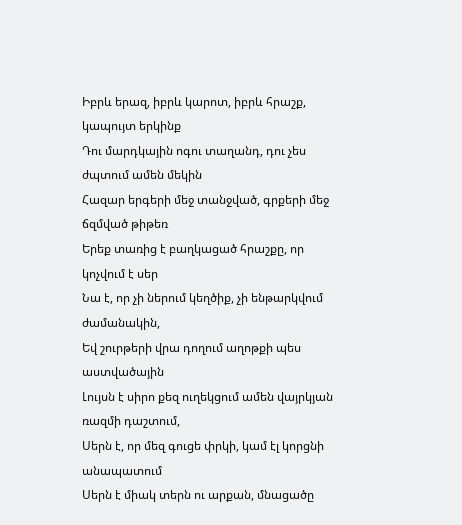Իբրև երազ, իբրև կարոտ, իբրև հրաշք, կապույտ երկինք
Դու մարդկային ոգու տաղանդ, դու չես ժպտում ամեն մեկին
Հազար երգերի մեջ տանջված, գրքերի մեջ ճզմված թիթեռ
Երեք տառից է բաղկացած հրաշքը, որ կոչվում է սեր
Նա է, որ չի ներում կեղծիք, չի ենթարկվում ժամանակին,
Եվ շուրթերի վրա դողում աղոթքի պես աստվածային
Լույսն է սիրո քեզ ուղեկցում ամեն վայրկյան ռազմի դաշտում,
Սերն է, որ մեզ գուցե փրկի, կամ էլ կորցնի անապատում
Սերն է միակ տերն ու արքան, մնացածը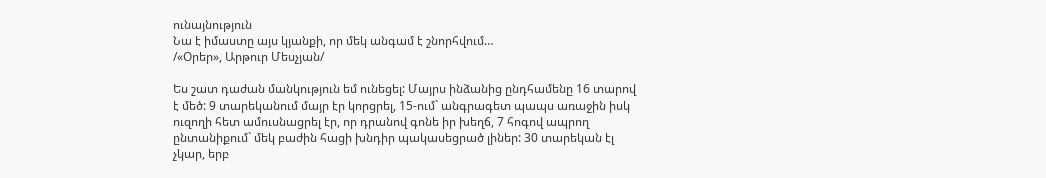ունայնություն
Նա է իմաստը այս կյանքի, որ մեկ անգամ է շնորհվում…
/«Օրեր», Արթուր Մեսչյան/

Ես շատ դաժան մանկություն եմ ունեցել: Մայրս ինձանից ընդհամենը 16 տարով է մեծ: 9 տարեկանում մայր էր կորցրել, 15-ում` անգրագետ պապս առաջին իսկ ուզողի հետ ամուսնացրել էր, որ դրանով գոնե իր խեղճ, 7 հոգով ապրող ընտանիքում` մեկ բաժին հացի խնդիր պակասեցրած լիներ: 30 տարեկան էլ չկար, երբ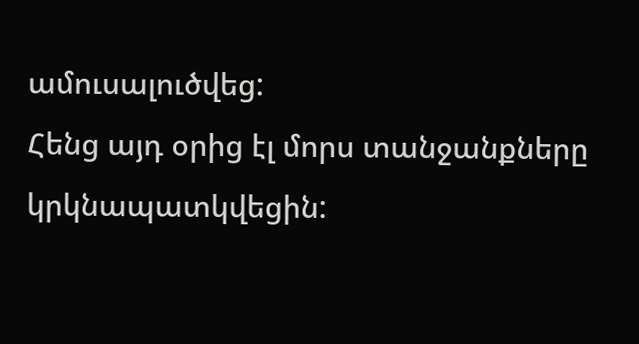ամուսալուծվեց:
Հենց այդ օրից էլ մորս տանջանքները կրկնապատկվեցին: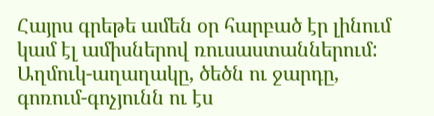Հայրս գրեթե ամեն օր հարբած էր լինում կամ էլ ամիսներով ռուսաստաններում: Աղմուկ-աղաղակը, ծեծն ու ջարդը, գոռում-գոչյունն ու էս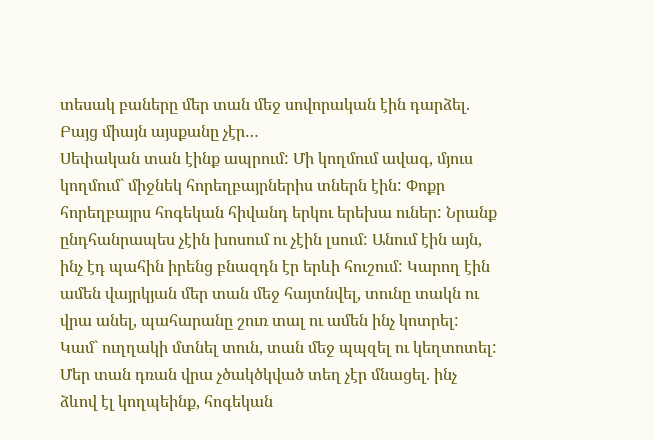տեսակ բաները մեր տան մեջ սովորական էին դարձել. Բայց միայն այսքանը չէր…
Սեփական տան էինք ապրում: Մի կողմում ավագ, մյուս կողմում` միջնեկ հորեղբայրներիս տներն էին: Փոքր հորեղբայրս հոգեկան հիվանդ երկու երեխա ուներ: Նրանք ընդհանրապես չէին խոսում ու չէին լսում: Անում էին այն, ինչ էդ պահին իրենց բնազդն էր երևի հուշում: Կարող էին ամեն վայրկյան մեր տան մեջ հայտնվել, տունը տակն ու վրա անել, պահարանը շուռ տալ ու ամեն ինչ կոտրել: Կամ` ուղղակի մտնել տուն, տան մեջ պպզել ու կեղտոտել: Մեր տան դռան վրա չծակծկված տեղ չէր մնացել. ինչ ձևով էլ կողպեինք, հոգեկան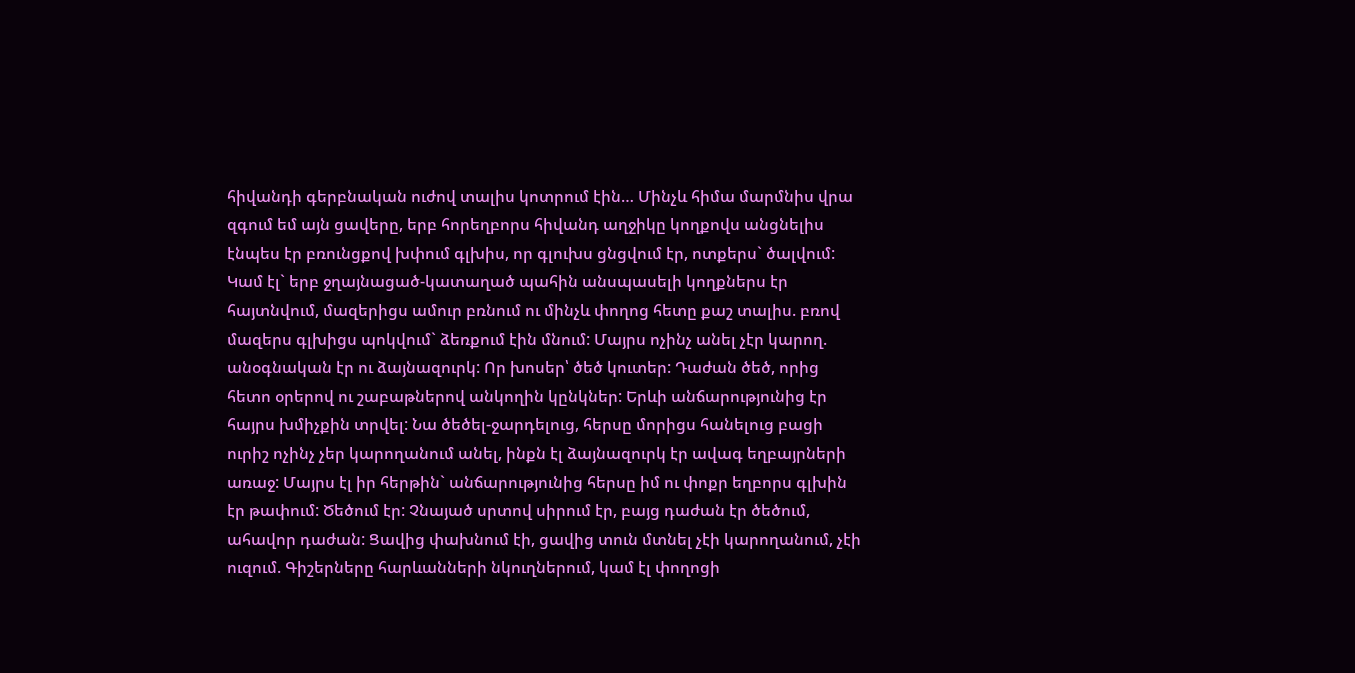հիվանդի գերբնական ուժով տալիս կոտրում էին… Մինչև հիմա մարմնիս վրա զգում եմ այն ցավերը, երբ հորեղբորս հիվանդ աղջիկը կողքովս անցնելիս էնպես էր բռունցքով խփում գլխիս, որ գլուխս ցնցվում էր, ոտքերս` ծալվում: Կամ էլ` երբ ջղայնացած-կատաղած պահին անսպասելի կողքներս էր հայտնվում, մազերիցս ամուր բռնում ու մինչև փողոց հետը քաշ տալիս. բռով մազերս գլխիցս պոկվում` ձեռքում էին մնում: Մայրս ոչինչ անել չէր կարող. անօգնական էր ու ձայնազուրկ: Որ խոսեր՝ ծեծ կուտեր: Դաժան ծեծ, որից հետո օրերով ու շաբաթներով անկողին կընկներ: Երևի անճարությունից էր հայրս խմիչքին տրվել: Նա ծեծել-ջարդելուց, հերսը մորիցս հանելուց բացի ուրիշ ոչինչ չեր կարողանում անել, ինքն էլ ձայնազուրկ էր ավագ եղբայրների առաջ: Մայրս էլ իր հերթին` անճարությունից հերսը իմ ու փոքր եղբորս գլխին էր թափում: Ծեծում էր: Չնայած սրտով սիրում էր, բայց դաժան էր ծեծում, ահավոր դաժան: Ցավից փախնում էի, ցավից տուն մտնել չէի կարողանում, չէի ուզում. Գիշերները հարևանների նկուղներում, կամ էլ փողոցի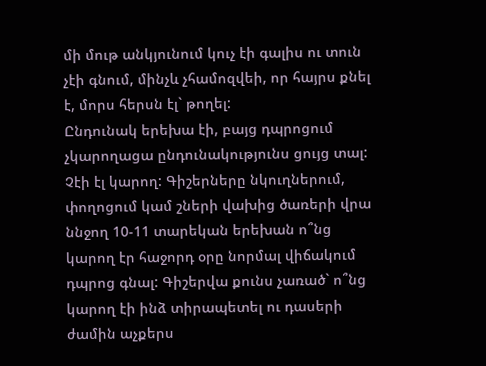մի մութ անկյունում կուչ էի գալիս ու տուն չէի գնում, մինչև չհամոզվեի, որ հայրս քնել է, մորս հերսն էլ` թողել:
Ընդունակ երեխա էի, բայց դպրոցում չկարողացա ընդունակությունս ցույց տալ: Չէի էլ կարող: Գիշերները նկուղներում, փողոցում կամ շների վախից ծառերի վրա ննջող 10-11 տարեկան երեխան ո՞նց կարող էր հաջորդ օրը նորմալ վիճակում դպրոց գնալ: Գիշերվա քունս չառած` ո՞նց կարող էի ինձ տիրապետել ու դասերի ժամին աչքերս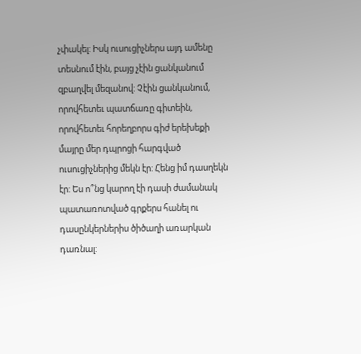չփակել: Իսկ ուսուցիչներս այդ ամենը տեսնում էին, բայց չէին ցանկանում զբաղվել մեզանով: Չէին ցանկանում, որովհետեւ պատճառը գիտեին, որովհետեւ հորեղբորս գիժ երեխեքի մայրը մեր դպրոցի հարգված ուսուցիչներից մեկն էր: Հենց իմ դասղեկն էր: Ես ո՞նց կարող էի դասի ժամանակ պատառոտված գրքերս հանել ու դասընկերներիս ծիծաղի առարկան դառնալ: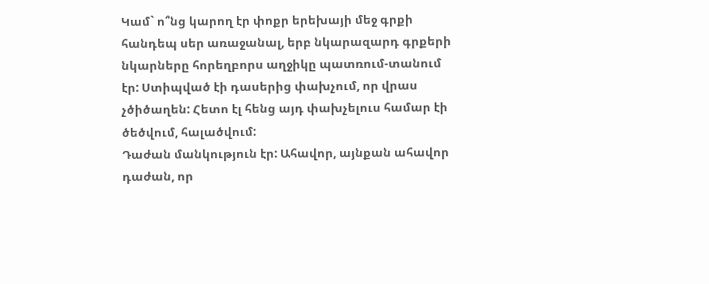Կամ` ո՞նց կարող էր փոքր երեխայի մեջ գրքի հանդեպ սեր առաջանալ, երբ նկարազարդ գրքերի նկարները հորեղբորս աղջիկը պատռում-տանում էր: Ստիպված էի դասերից փախչում, որ վրաս չծիծաղեն: Հետո էլ հենց այդ փախչելուս համար էի ծեծվում, հալածվում:
Դաժան մանկություն էր: Ահավոր, այնքան ահավոր դաժան, որ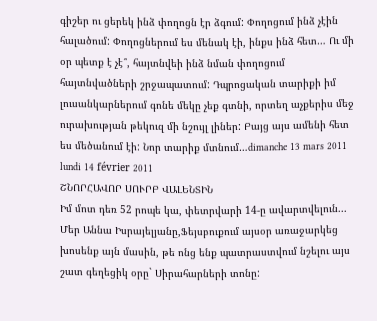գիշեր ու ցերեկ ինձ փողոցն էր ձգում: Փողոցում ինձ չէին հալածում: Փողոցներում ես մենակ էի, ինքս ինձ հետ… Ու մի օր պետք է չէ՞, հայտնվեի ինձ նման փողոցում հայտնվածների շրջապատում: Դպրոցական տարիքի իմ լուսանկարներում գոնե մեկը չեք գտնի, որտեղ աչքերիս մեջ ուրախության թեկուզ մի նշույլ լիներ: Բայց այս ամենի հետ ես մեծանում էի: Նոր տարիք մտնում…dimanche 13 mars 2011
lundi 14 février 2011
ՇՆՈՐՀԱՎՈՐ ՍՈՒՐԲ ՎԱԼԵՆՏԻՆ
Իմ մոտ դեռ 52 րոպե կա, փետրվարի 14-ը ավարտվելուն...
Մեր Աննա Իսրայելյանը,Ֆեյսբուքում այսօր առաջարկեց խոսենք այն մասին, թե ոնց ենք պատրաստվում նշելու այս շատ գեղեցիկ օրը` Սիրահարների տոնը: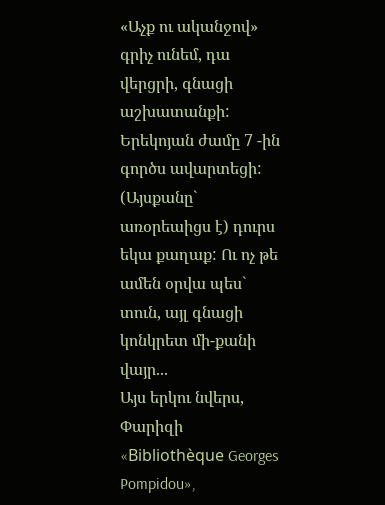«Աչք ու ականջով» գրիչ ունեմ, դա վերցրի, գնացի աշխատանքի: Երեկոյան ժամը 7 -ին գործս ավարտեցի: (Այսքանը` առօրեաիցս է) դուրս եկա քաղաք: Ու ոչ թե ամեն օրվա պես` տուն, այլ գնացի կոնկրետ մի-քանի վայր...
Այս երկու նվերս, Փարիզի «Bibliothèque Georges Pompidou»,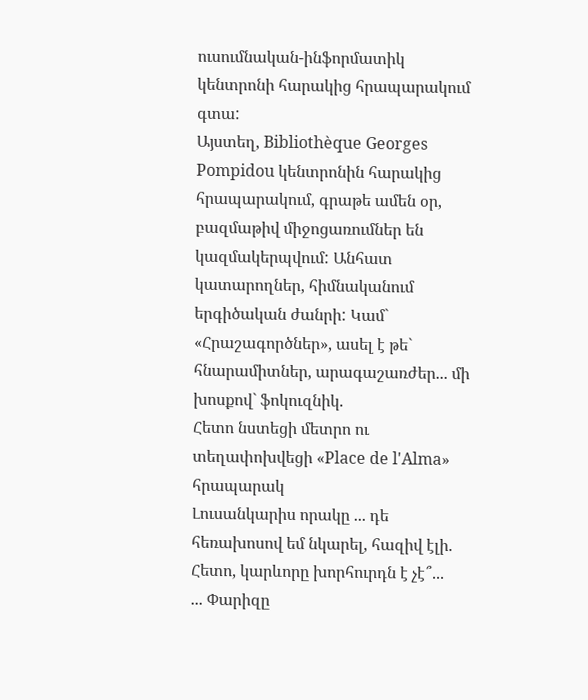ուսումնական-ինֆորմատիկ կենտրոնի հարակից հրապարակում գտա:
Այստեղ, Bibliothèque Georges Pompidou կենտրոնին հարակից հրապարակում, գրաթե ամեն օր, բազմաթիվ միջոցառումներ են կազմակերպվում: Անհատ կատարողներ, հիմնականում երգիծական ժանրի: Կամ` «Հրաշագործներ», ասել է թե` հնարամիտներ, արագաշառժեր... մի խոսքով` ֆոկուզնիկ.
Հետո նստեցի մետրո ու տեղափոխվեցի «Place de l'Alma» հրապարակ
Լուսանկարիս որակը ... դե հեռախոսով եմ նկարել, հազիվ էլի. Հետո, կարևորը խորհուրդն է չէ՞...
... Փարիզը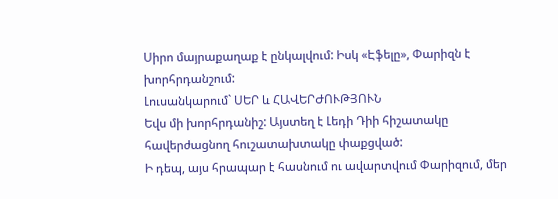Սիրո մայրաքաղաք է ընկալվում: Իսկ «Էֆելը», Փարիզն է խորհրդանշում:
Լուսանկարում` ՍԵՐ և ՀԱՎԵՐԺՈՒԹՅՈՒՆ
Եվս մի խորհրդանիշ: Այստեղ է Լեդի Դիի հիշատակը հավերժացնող հուշատախտակը փաքցված:
Ի դեպ, այս հրապար է հասնում ու ավարտվում Փարիզում, մեր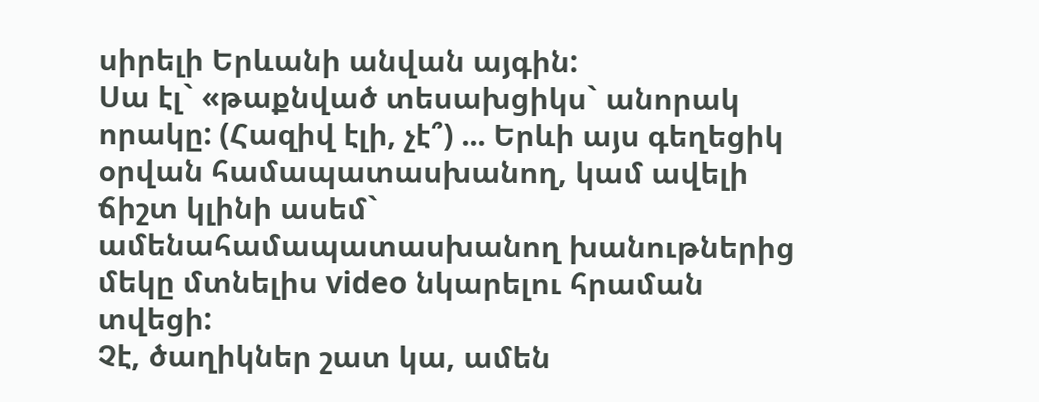սիրելի Երևանի անվան այգին:
Սա էլ` «թաքնված տեսախցիկս` անորակ որակը: (Հազիվ էլի, չէ՞) ... Երևի այս գեղեցիկ օրվան համապատասխանող, կամ ավելի ճիշտ կլինի ասեմ` ամենահամապատասխանող խանութներից մեկը մտնելիս video նկարելու հրաման տվեցի:
Չէ, ծաղիկներ շատ կա, ամեն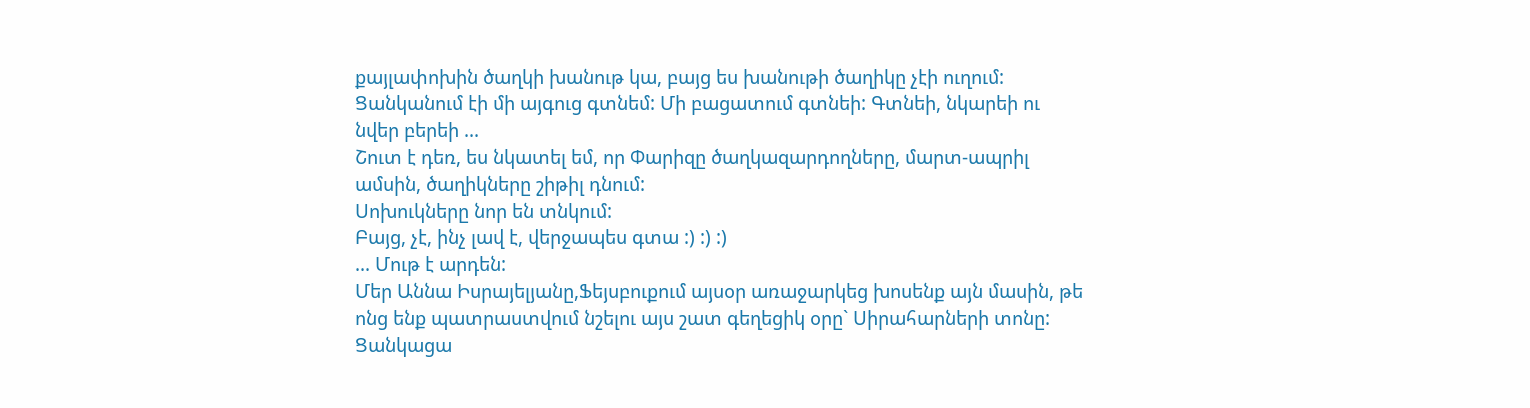քայլափոխին ծաղկի խանութ կա, բայց ես խանութի ծաղիկը չէի ուղում:
Ցանկանում էի մի այգուց գտնեմ: Մի բացատում գտնեի: Գտնեի, նկարեի ու նվեր բերեի ...
Շուտ է դեռ, ես նկատել եմ, որ Փարիզը ծաղկազարդողները, մարտ-ապրիլ ամսին, ծաղիկները շիթիլ դնում:
Սոխուկները նոր են տնկում:
Բայց, չէ, ինչ լավ է, վերջապես գտա :) :) :)
... Մութ է արդեն:
Մեր Աննա Իսրայելյանը,Ֆեյսբուքում այսօր առաջարկեց խոսենք այն մասին, թե ոնց ենք պատրաստվում նշելու այս շատ գեղեցիկ օրը` Սիրահարների տոնը:
Ցանկացա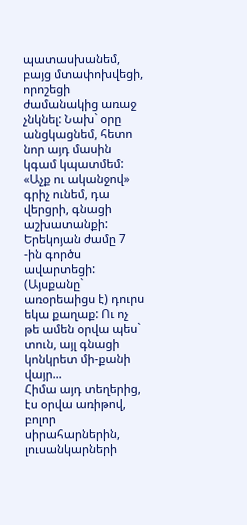պատասխանեմ, բայց մտափոխվեցի, որոշեցի ժամանակից առաջ չնկնել: Նախ` օրը անցկացնեմ, հետո նոր այդ մասին կգամ կպատմեմ:
«Աչք ու ականջով» գրիչ ունեմ, դա վերցրի, գնացի աշխատանքի: Երեկոյան ժամը 7 -ին գործս ավարտեցի: (Այսքանը` առօրեաիցս է) դուրս եկա քաղաք: Ու ոչ թե ամեն օրվա պես` տուն, այլ գնացի կոնկրետ մի-քանի վայր...
Հիմա այդ տեղերից, էս օրվա առիթով, բոլոր սիրահարներին, լուսանկարների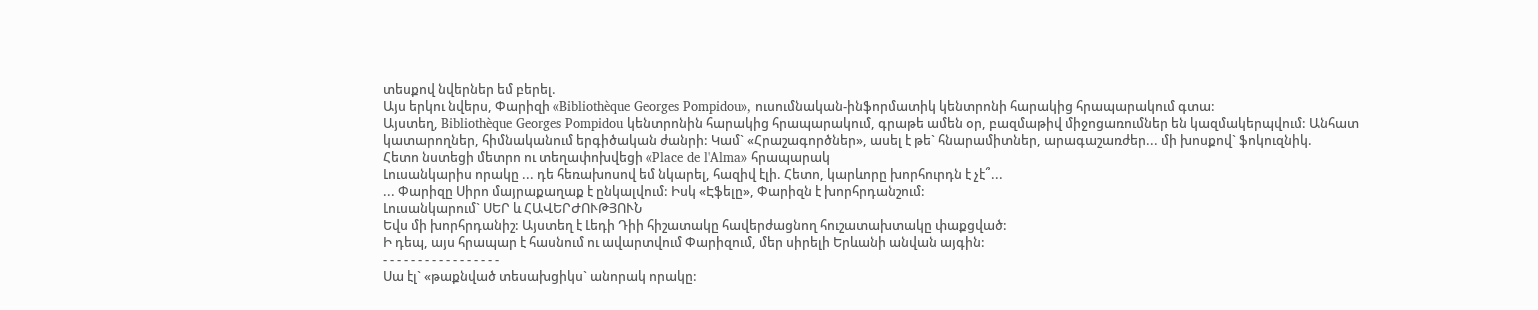տեսքով նվերներ եմ բերել.
Այս երկու նվերս, Փարիզի «Bibliothèque Georges Pompidou», ուսումնական-ինֆորմատիկ կենտրոնի հարակից հրապարակում գտա:
Այստեղ, Bibliothèque Georges Pompidou կենտրոնին հարակից հրապարակում, գրաթե ամեն օր, բազմաթիվ միջոցառումներ են կազմակերպվում: Անհատ կատարողներ, հիմնականում երգիծական ժանրի: Կամ` «Հրաշագործներ», ասել է թե` հնարամիտներ, արագաշառժեր... մի խոսքով` ֆոկուզնիկ.
Հետո նստեցի մետրո ու տեղափոխվեցի «Place de l'Alma» հրապարակ
Լուսանկարիս որակը ... դե հեռախոսով եմ նկարել, հազիվ էլի. Հետո, կարևորը խորհուրդն է չէ՞...
... Փարիզը Սիրո մայրաքաղաք է ընկալվում: Իսկ «Էֆելը», Փարիզն է խորհրդանշում:
Լուսանկարում` ՍԵՐ և ՀԱՎԵՐԺՈՒԹՅՈՒՆ
Եվս մի խորհրդանիշ: Այստեղ է Լեդի Դիի հիշատակը հավերժացնող հուշատախտակը փաքցված:
Ի դեպ, այս հրապար է հասնում ու ավարտվում Փարիզում, մեր սիրելի Երևանի անվան այգին:
- - - - - - - - - - - - - - - - -
Սա էլ` «թաքնված տեսախցիկս` անորակ որակը: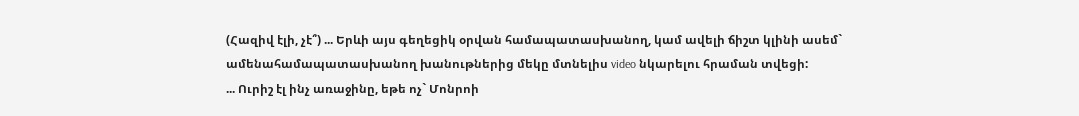(Հազիվ էլի, չէ՞) ... Երևի այս գեղեցիկ օրվան համապատասխանող, կամ ավելի ճիշտ կլինի ասեմ` ամենահամապատասխանող խանութներից մեկը մտնելիս video նկարելու հրաման տվեցի:
... Ուրիշ էլ ինչ առաջինը, եթե ոչ` Մոնրոի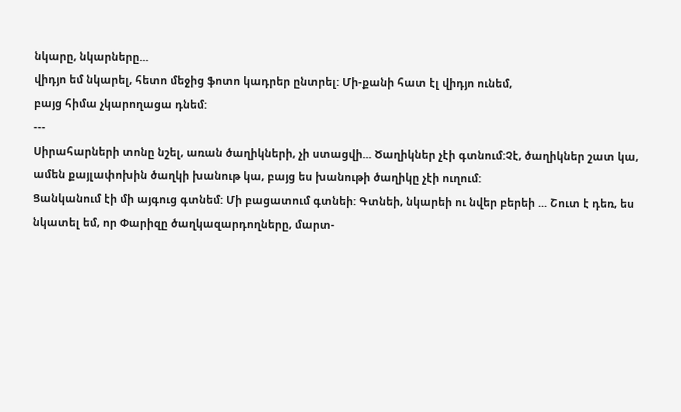նկարը, նկարները...
վիդյո եմ նկարել, հետո մեջից ֆոտո կադրեր ընտրել: Մի-քանի հատ էլ վիդյո ունեմ,
բայց հիմա չկարողացա դնեմ:
---
Սիրահարների տոնը նշել, առան ծաղիկների, չի ստացվի... Ծաղիկներ չէի գտնում:Չէ, ծաղիկներ շատ կա, ամեն քայլափոխին ծաղկի խանութ կա, բայց ես խանութի ծաղիկը չէի ուղում:
Ցանկանում էի մի այգուց գտնեմ: Մի բացատում գտնեի: Գտնեի, նկարեի ու նվեր բերեի ... Շուտ է դեռ, ես նկատել եմ, որ Փարիզը ծաղկազարդողները, մարտ-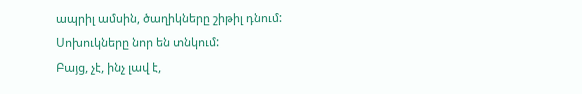ապրիլ ամսին, ծաղիկները շիթիլ դնում:
Սոխուկները նոր են տնկում:
Բայց, չէ, ինչ լավ է,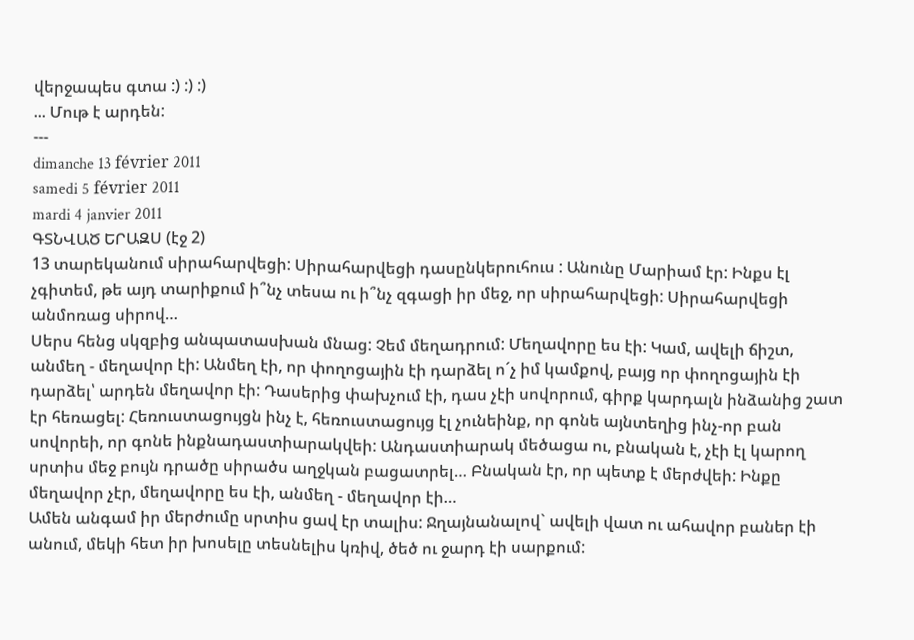վերջապես գտա :) :) :)
... Մութ է արդեն:
---
dimanche 13 février 2011
samedi 5 février 2011
mardi 4 janvier 2011
ԳՏՆՎԱԾ ԵՐԱԶՍ (էջ 2)
13 տարեկանում սիրահարվեցի: Սիրահարվեցի դասընկերուհուս : Անունը Մարիամ էր: Ինքս էլ չգիտեմ, թե այդ տարիքում ի՞նչ տեսա ու ի՞նչ զգացի իր մեջ, որ սիրահարվեցի: Սիրահարվեցի անմոռաց սիրով…
Սերս հենց սկզբից անպատասխան մնաց: Չեմ մեղադրում: Մեղավորը ես էի: Կամ, ավելի ճիշտ, անմեղ - մեղավոր էի: Անմեղ էի, որ փողոցային էի դարձել ո´չ իմ կամքով, բայց որ փողոցային էի դարձել՝ արդեն մեղավոր էի: Դասերից փախչում էի, դաս չէի սովորում, գիրք կարդալն ինձանից շատ էր հեռացել: Հեռուստացույցն ինչ է, հեռուստացույց էլ չունեինք, որ գոնե այնտեղից ինչ-որ բան սովորեի, որ գոնե ինքնադաստիարակվեի: Անդաստիարակ մեծացա ու, բնական է, չէի էլ կարող սրտիս մեջ բույն դրածը սիրածս աղջկան բացատրել… Բնական էր, որ պետք է մերժվեի: Ինքը մեղավոր չէր, մեղավորը ես էի, անմեղ - մեղավոր էի…
Ամեն անգամ իր մերժումը սրտիս ցավ էր տալիս: Ջղայնանալով` ավելի վատ ու ահավոր բաներ էի անում, մեկի հետ իր խոսելը տեսնելիս կռիվ, ծեծ ու ջարդ էի սարքում: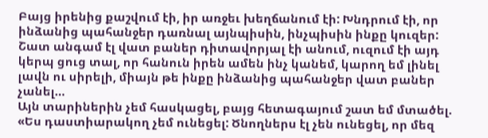Բայց իրենից քաշվում էի, իր առջեւ խեղճանում էի: Խնդրում էի, որ ինձանից պահանջեր դառնալ այնպիսին, ինչպիսին ինքը կուզեր: Շատ անգամ էլ վատ բաներ դիտավորյալ էի անում, ուզում էի այդ կերպ ցուց տալ, որ հանուն իրեն ամեն ինչ կանեմ, կարող եմ լինել լավն ու սիրելի, միայն թե ինքը ինձանից պահանջեր վատ բաներ չանել…
Այն տարիներին չեմ հասկացել, բայց հետագայում շատ եմ մտածել. «Ես դաստիարակող չեմ ունեցել: Ծնողներս էլ չեն ունեցել, որ մեզ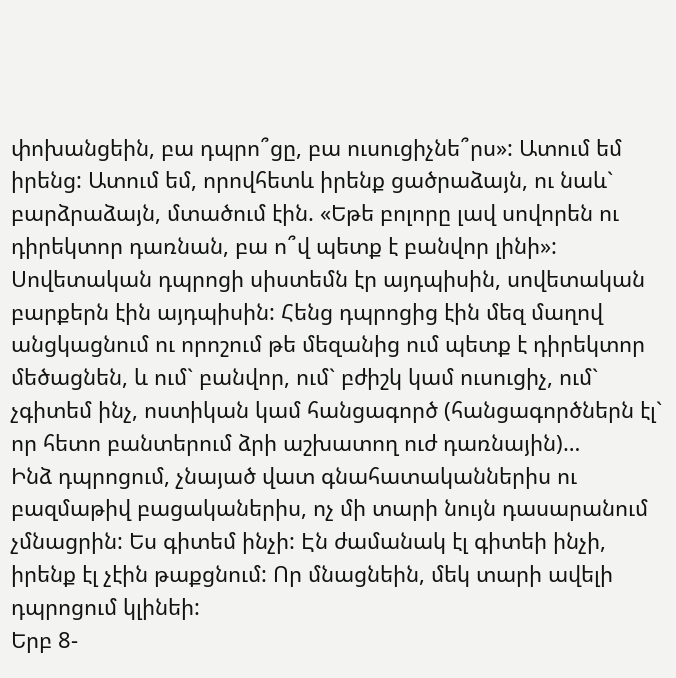փոխանցեին, բա դպրո՞ցը, բա ուսուցիչնե՞րս»: Ատում եմ իրենց: Ատում եմ, որովհետև իրենք ցածրաձայն, ու նաև` բարձրաձայն, մտածում էին. «Եթե բոլորը լավ սովորեն ու դիրեկտոր դառնան, բա ո՞վ պետք է բանվոր լինի»: Սովետական դպրոցի սիստեմն էր այդպիսին, սովետական բարքերն էին այդպիսին: Հենց դպրոցից էին մեզ մաղով անցկացնում ու որոշում թե մեզանից ում պետք է դիրեկտոր մեծացնեն, և ում` բանվոր, ում` բժիշկ կամ ուսուցիչ, ում` չգիտեմ ինչ, ոստիկան կամ հանցագործ (հանցագործներն էլ` որ հետո բանտերում ձրի աշխատող ուժ դառնային)…
Ինձ դպրոցում, չնայած վատ գնահատականներիս ու բազմաթիվ բացականերիս, ոչ մի տարի նույն դասարանում չմնացրին: Ես գիտեմ ինչի: Էն ժամանակ էլ գիտեի ինչի, իրենք էլ չէին թաքցնում: Որ մնացնեին, մեկ տարի ավելի դպրոցում կլինեի:
Երբ 8-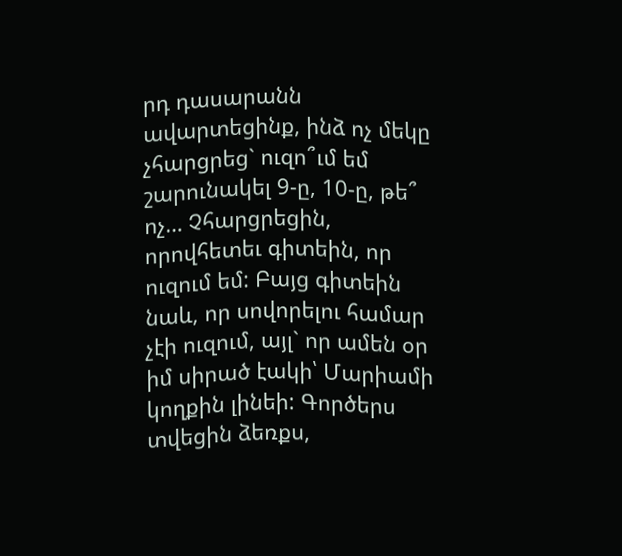րդ դասարանն ավարտեցինք, ինձ ոչ մեկը չհարցրեց` ուզո՞ւմ եմ շարունակել 9-ը, 10-ը, թե՞ ոչ… Չհարցրեցին, որովհետեւ գիտեին, որ ուզում եմ: Բայց գիտեին նաև, որ սովորելու համար չէի ուզում, այլ` որ ամեն օր իմ սիրած էակի՝ Մարիամի կողքին լինեի: Գործերս տվեցին ձեռքս,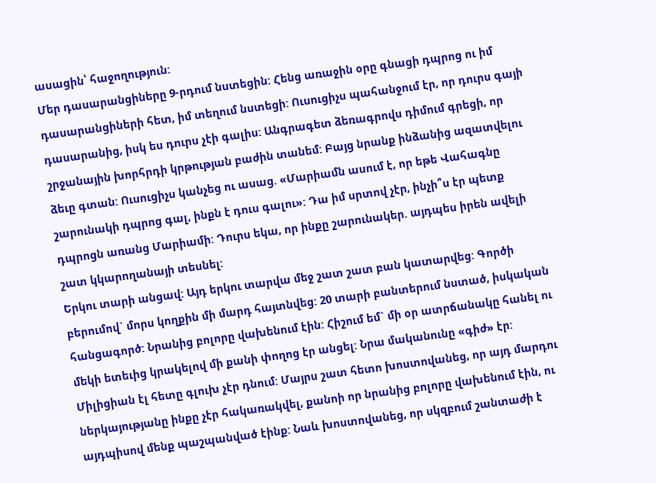ասացին՝ հաջողություն:
Մեր դասարանցիները 9-րդում նստեցին: Հենց առաջին օրը գնացի դպրոց ու իմ դասարանցիների հետ, իմ տեղում նստեցի: Ուսուցիչս պահանջում էր, որ դուրս գայի դասարանից, իսկ ես դուրս չէի գալիս: Անգրագետ ձեռագրովս դիմում գրեցի, որ շրջանային խորհրդի կրթության բաժին տանեմ: Բայց նրանք ինձանից ազատվելու ձեւը գտան: Ուսուցիչս կանչեց ու ասաց. «Մարիամն ասում է, որ եթե Վահագնը շարունակի դպրոց գալ, ինքն է դուս գալու»: Դա իմ սրտով չէր, ինչի՞ս էր պետք դպրոցն առանց Մարիամի: Դուրս եկա, որ ինքը շարունակեր. այդպես իրեն ավելի շատ կկարողանայի տեսնել:
Երկու տարի անցավ: Այդ երկու տարվա մեջ շատ շատ բան կատարվեց: Գործի բերումով` մորս կողքին մի մարդ հայտնվեց: 20 տարի բանտերում նստած, իսկական հանցագործ: Նրանից բոլորը վախենում էին: Հիշում եմ` մի օր ատրճանակը հանել ու մեկի ետեւից կրակելով մի քանի փողոց էր անցել: Նրա մականունը «գիժ» էր: Միլիցիան էլ հետը գլուխ չէր դնում: Մայրս շատ հետո խոստովանեց, որ այդ մարդու ներկայությանը ինքը չէր հակառակվել, քանոի որ նրանից բոլորը վախենում էին, ու այդպիսով մենք պաշպանված էինք: Նաև խոստովանեց, որ սկզբում շանտաժի է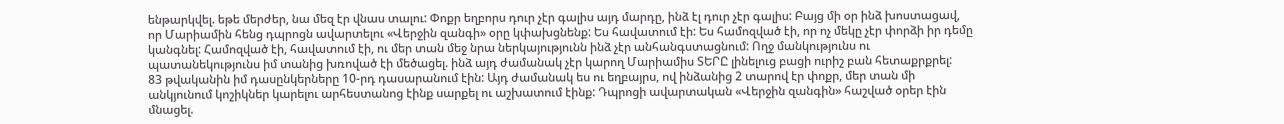ենթարկվել. եթե մերժեր, նա մեզ էր վնաս տալու: Փոքր եղբորս դուր չէր գալիս այդ մարդը, ինձ էլ դուր չէր գալիս: Բայց մի օր ինձ խոստացավ, որ Մարիամին հենց դպրոցն ավարտելու «Վերջին զանգի» օրը կփախցնենք: Ես հավատում էի: Ես համոզված էի, որ ոչ մեկը չէր փորձի իր դեմը կանգնել: Համոզված էի, հավատում էի, ու մեր տան մեջ նրա ներկայությունն ինձ չէր անհանգստացնում: Ողջ մանկությունս ու պատանեկությունս իմ տանից խռոված էի մեծացել. ինձ այդ ժամանակ չէր կարող Մարիամիս ՏԵՐԸ լինելուց բացի ուրիշ բան հետաքրքրել:
83 թվականին իմ դասընկերները 10-րդ դասարանում էին: Այդ ժամանակ ես ու եղբայրս, ով ինձանից 2 տարով էր փոքր, մեր տան մի անկյունում կոշիկներ կարելու արհեստանոց էինք սարքել ու աշխատում էինք: Դպրոցի ավարտական «Վերջին զանգին» հաշված օրեր էին մնացել.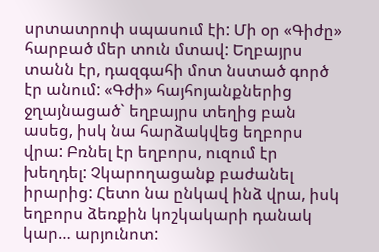սրտատրոփ սպասում էի: Մի օր «Գիժը» հարբած մեր տուն մտավ: Եղբայրս տանն էր, դազգահի մոտ նստած գործ էր անում: «Գժի» հայհոյանքներից ջղայնացած` եղբայրս տեղից բան ասեց, իսկ նա հարձակվեց եղբորս վրա: Բռնել էր եղբորս, ուզում էր խեղդել: Չկարողացանք բաժանել իրարից: Հետո նա ընկավ ինձ վրա, իսկ եղբորս ձեռքին կոշկակարի դանակ կար… արյունոտ: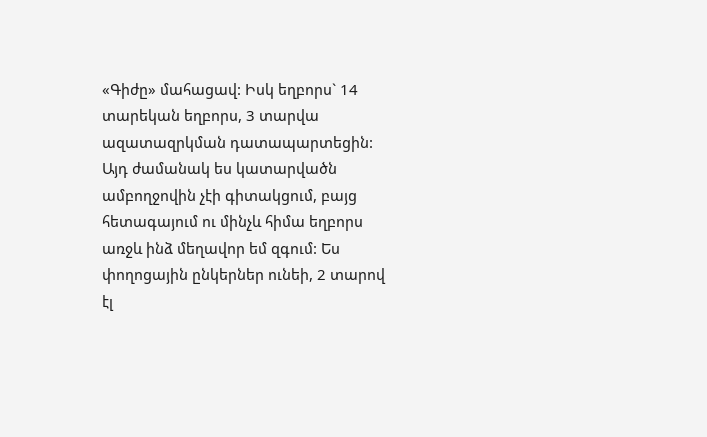«Գիժը» մահացավ: Իսկ եղբորս` 14 տարեկան եղբորս, 3 տարվա ազատազրկման դատապարտեցին:
Այդ ժամանակ ես կատարվածն ամբողջովին չէի գիտակցում, բայց հետագայում ու մինչև հիմա եղբորս առջև ինձ մեղավոր եմ զգում: Ես փողոցային ընկերներ ունեի, 2 տարով էլ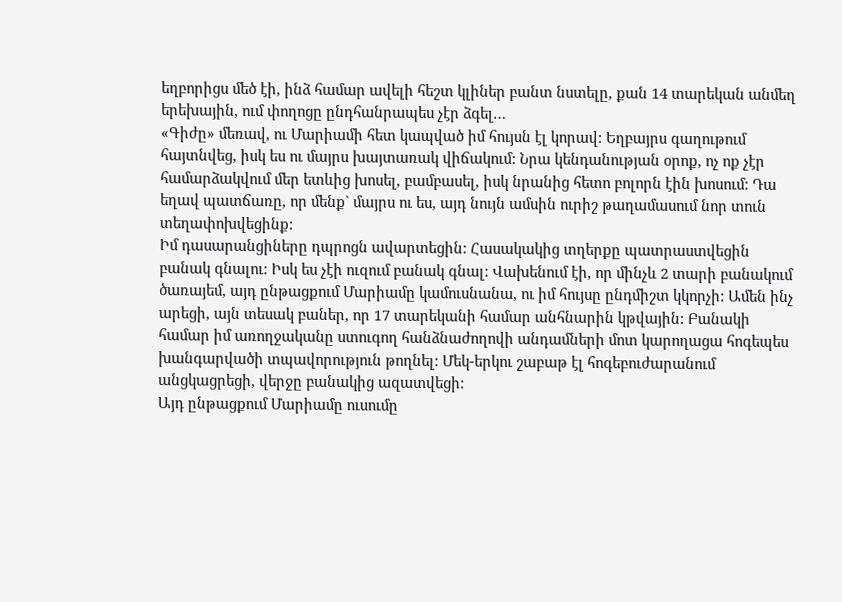եղբորիցս մեծ էի, ինձ համար ավելի հեշտ կլիներ բանտ նստելը, քան 14 տարեկան անմեղ երեխային, ում փողոցը ընդհանրապես չէր ձգել…
«Գիժը» մեռավ, ու Մարիամի հետ կապված իմ հույսն էլ կորավ: Եղբայրս գաղութում հայտնվեց, իսկ ես ու մայրս խայտառակ վիճակում: Նրա կենդանության օրոք, ոչ ոք չէր համարձակվում մեր ետևից խոսել, բամբասել, իսկ նրանից հետո բոլորն էին խոսում: Դա եղավ պատճառը, որ մենք` մայրս ու ես, այդ նույն ամսին ուրիշ թաղամասում նոր տուն տեղափոխվեցինք:
Իմ դասարանցիները դպրոցն ավարտեցին: Հասակակից տղերքը պատրաստվեցին բանակ գնալու: Իսկ ես չէի ուզում բանակ գնալ: Վախենում էի, որ մինչև 2 տարի բանակում ծառայեմ, այդ ընթացքում Մարիամը կամուսնանա, ու իմ հույսը ընդմիշտ կկորչի: Ամեն ինչ արեցի, այն տեսակ բաներ, որ 17 տարեկանի համար անհնարին կթվային: Բանակի համար իմ առողջականը ստուգող հանձնաժողովի անդամների մոտ կարողացա հոգեպես խանգարվածի տպավորություն թողնել: Մեկ-երկու շաբաթ էլ հոգեբուժարանում անցկացրեցի, վերջը բանակից ազատվեցի:
Այդ ընթացքում Մարիամը ուսումը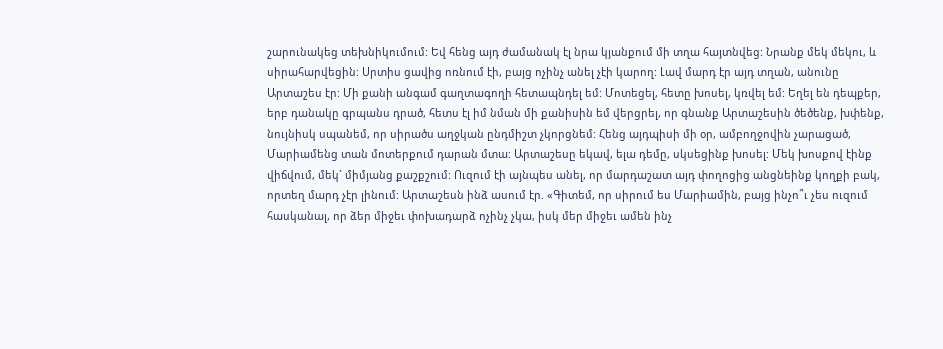շարունակեց տեխնիկումում: Եվ հենց այդ ժամանակ էլ նրա կյանքում մի տղա հայտնվեց: Նրանք մեկ մեկու, և սիրահարվեցին: Սրտիս ցավից ոռնում էի, բայց ոչինչ անել չէի կարող: Լավ մարդ էր այդ տղան, անունը Արտաշես էր: Մի քանի անգամ գաղտագողի հետապնդել եմ: Մոտեցել, հետը խոսել, կռվել եմ: Եղել են դեպքեր, երբ դանակը գրպանս դրած, հետս էլ իմ նման մի քանիսին եմ վերցրել, որ գնանք Արտաշեսին ծեծենք, խփենք, նույնիսկ սպանեմ, որ սիրածս աղջկան ընդմիշտ չկորցնեմ: Հենց այդպիսի մի օր, ամբողջովին չարացած, Մարիամենց տան մոտերքում դարան մտա: Արտաշեսը եկավ, ելա դեմը, սկսեցինք խոսել: Մեկ խոսքով էինք վիճվում, մեկ` միմյանց քաշքշում: Ուզում էի այնպես անել, որ մարդաշատ այդ փողոցից անցնեինք կողքի բակ, որտեղ մարդ չէր լինում: Արտաշեսն ինձ ասում էր. «Գիտեմ, որ սիրում ես Մարիամին, բայց ինչո՞ւ չես ուզում հասկանալ, որ ձեր միջեւ փոխադարձ ոչինչ չկա, իսկ մեր միջեւ ամեն ինչ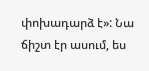փոխադարձ է»: Նա ճիշտ էր ասում, ես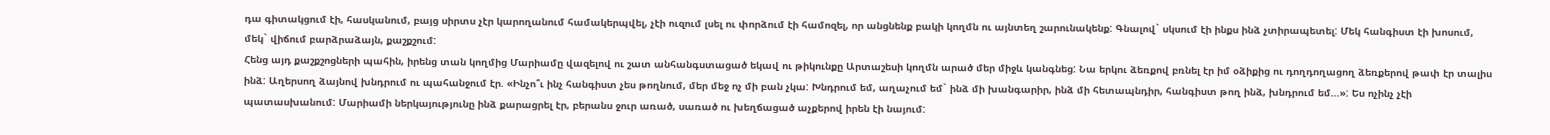դա գիտակցում էի, հասկանում, բայց սիրտս չէր կարողանում համակերպվել, չէի ուզում լսել ու փորձում էի համոզել, որ անցնենք բակի կողմն ու այնտեղ շարունակենք: Գնալով` սկսում էի ինքս ինձ չտիրապետել: Մեկ հանգիստ էի խոսում, մեկ` վիճում բարձրաձայն, քաշքշում:
Հենց այդ քաշքշոցների պահին, իրենց տան կողմից Մարիամը վազելով ու շատ անհանգստացած եկավ ու թիկունքը Արտաշեսի կողմն արած մեր միջև կանգնեց: Նա երկու ձեռքով բռնել էր իմ օձիքից ու դողդողացող ձեռքերով թափ էր տալիս ինձ: Աղերսող ձայնով խնդրում ու պահանջում էր. «Ինչո՞ւ ինչ հանգիստ չես թողնում, մեր մեջ ոչ մի բան չկա: Խնդրում եմ, աղաչում եմ` ինձ մի խանգարիր, ինձ մի հետապնդիր, հանգիստ թող ինձ, խնդրում եմ…»: Ես ոչինչ չէի պատասխանում: Մարիամի ներկայությունը ինձ քարացրել էր, բերանս ջուր առած, սառած ու խեղճացած աչքերով իրեն էի նայում: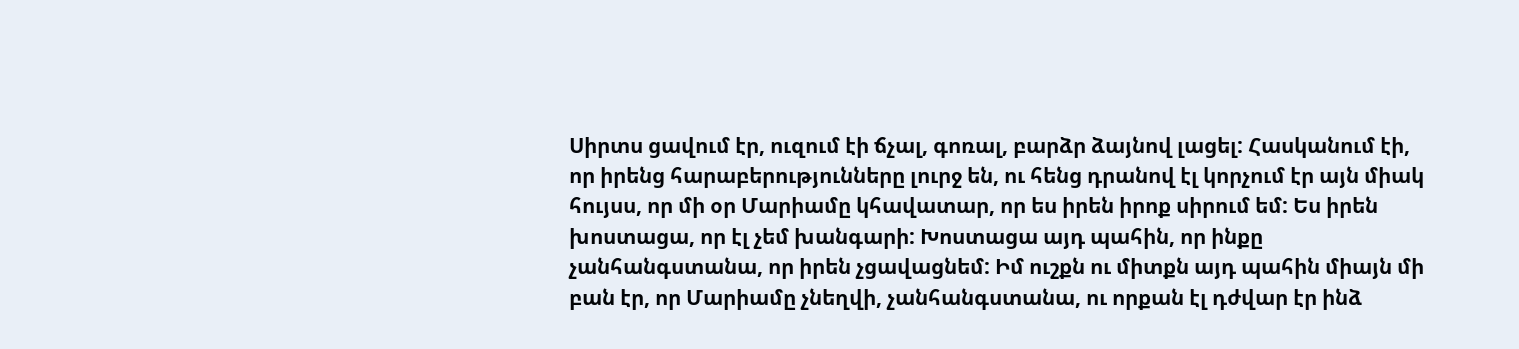Սիրտս ցավում էր, ուզում էի ճչալ, գոռալ, բարձր ձայնով լացել: Հասկանում էի, որ իրենց հարաբերությունները լուրջ են, ու հենց դրանով էլ կորչում էր այն միակ հույսս, որ մի օր Մարիամը կհավատար, որ ես իրեն իրոք սիրում եմ: Ես իրեն խոստացա, որ էլ չեմ խանգարի: Խոստացա այդ պահին, որ ինքը չանհանգստանա, որ իրեն չցավացնեմ: Իմ ուշքն ու միտքն այդ պահին միայն մի բան էր, որ Մարիամը չնեղվի, չանհանգստանա, ու որքան էլ դժվար էր ինձ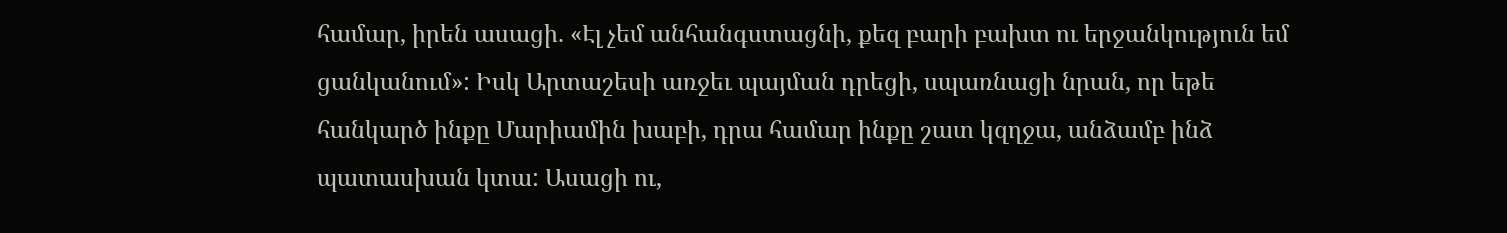համար, իրեն ասացի. «Էլ չեմ անհանգստացնի, քեզ բարի բախտ ու երջանկություն եմ ցանկանում»: Իսկ Արտաշեսի առջեւ պայման դրեցի, սպառնացի նրան, որ եթե հանկարծ ինքը Մարիամին խաբի, դրա համար ինքը շատ կզղջա, անձամբ ինձ պատասխան կտա: Ասացի ու,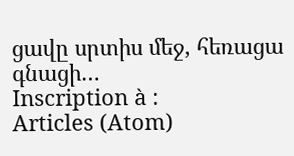ցավը սրտիս մեջ, հեռացա գնացի…
Inscription à :
Articles (Atom)